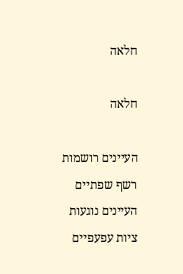חלאה

חלאה

העיינים רושמות
רשף שפתיים
העיינים נוגעות
ציות עפעפיים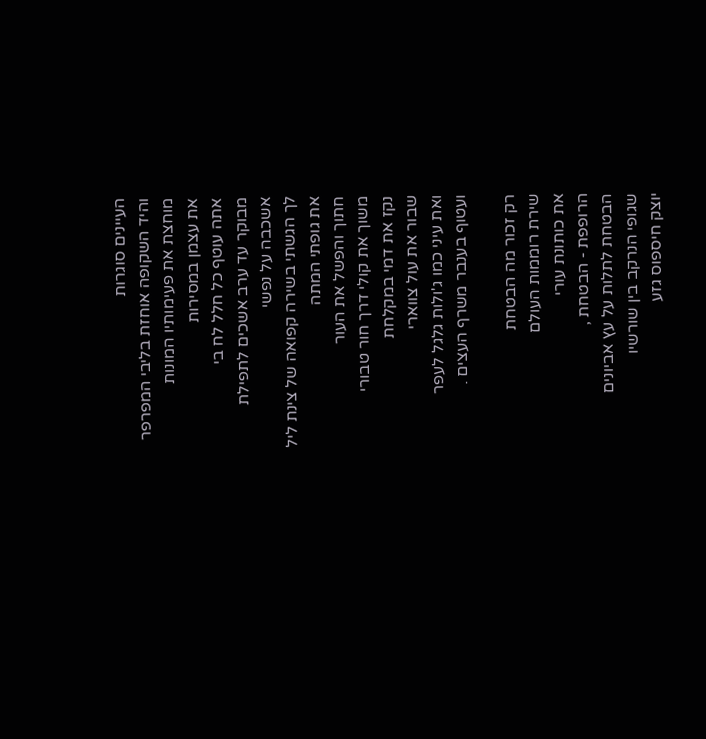העיינים סוגרות
והיד השקופה אוחזת בליבי המפרפר
מוחצת את פעימותיו המונות
את עצמן במסירות
אתה עוטף כל חלל לח בי
מבוקר עד ערב אשכים לתפילת
אשכבה על נפשי
לך הגשתי בשירה קפואה של צינת ליל
את גופתי המתה
חתוך והפשל את העור
משוך את קולי דרך חור טבורי
נקז את דמי במקלחת
שבור את עול צווארי
ואת עיני כמו ג'ולות גלגל לעפר
ועטוף בענבר משרף העצים .

רק זכור מה הבטחת
שירת רוממות העולם
את כותונת עורי
הרופפת - הבטחת ,
הבטחת לתלות על עץ אביונים
שגופי הנרקב בין שורשיו
יוצק חיספוס גזע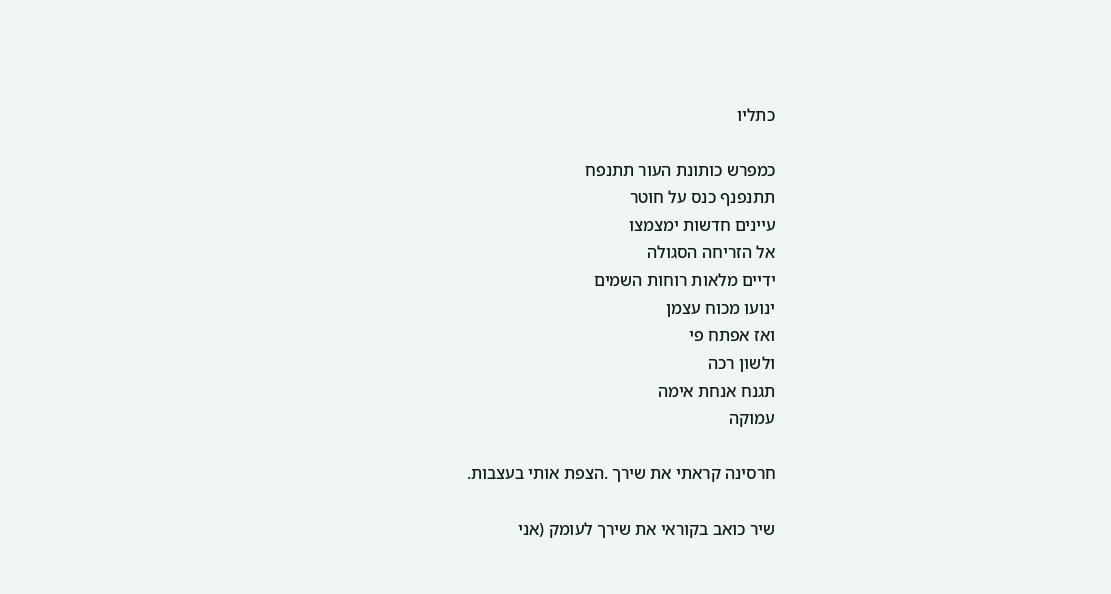כתליו

כמפרש כותונת העור תתנפח
תתנפנף כנס על חוטר
עיינים חדשות ימצמצו
אל הזריחה הסגולה
ידיים מלאות רוחות השמים
ינועו מכוח עצמן
ואז אפתח פי
ולשון רכה
תגנח אנחת אימה
עמוקה

חרסינה קראתי את שירך .הצפת אותי בעצבות.

שיר כואב בקוראי את שירך לעומק (אני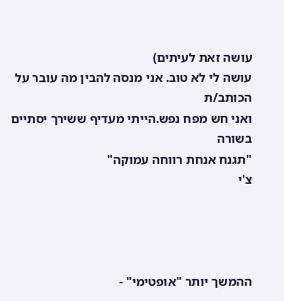עושה זאת לעיתים)
עושה לי לא טוב. אני מנסה להבין מה עובר על הכותב/ת
ואני חש מפח נפש.הייתי מעדיף ששירך יסתיים בשורה
"תגנח אנחת רווחה עמוקה"
צ'י




ההמשך יותר "אופטימי" -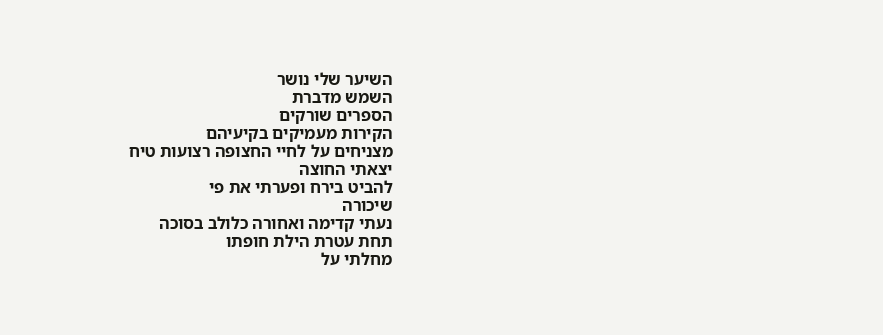השיער שלי נושר
השמש מדברת
הספרים שורקים
הקירות מעמיקים בקיעיהם
מצניחים על לחיי החצופה רצועות טיח
יצאתי החוצה
להביט בירח ופערתי את פי
שיכורה
נעתי קדימה ואחורה כלולב בסוכה
תחת עטרת הילת חופתו
מחלתי על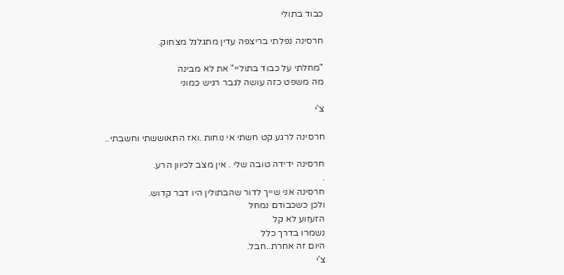כבוד בתולי

חרסינה נפלתי בריצפה עדין מתגלגל מצחוק.

"מחלתי על כבוד בתוליי" את לא מבינה
מה משפט כזה עושה לגבר רגיש כמוני

צ'י

חרסינה לרגע קט חשתי אי נוחות .ואז התאוששתי וחשבתי..

חרסינה ידידה טובה שלי . אין מצב לכיוון הרע.
.
חרסינה אני שייך לדור שהבתולין היו דבר קדוש.
ולכן כשכבודם נמחל
הזעזוע לא קל
נשמרו בדרך כלל
היום זה אחרת..חבל.
צ'י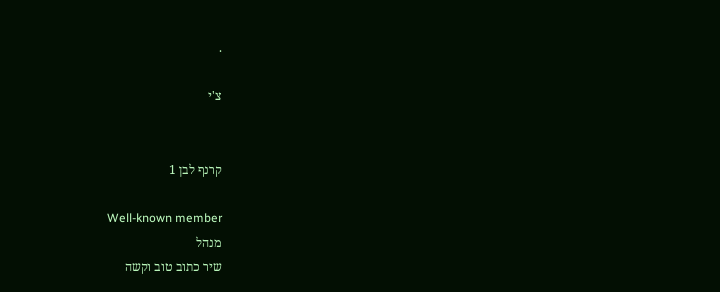.

צ'י


קרנף לבן 1

Well-known member
מנהל
שיר כתוב טוב וקשה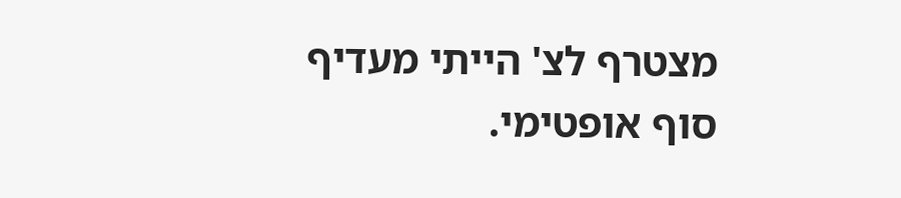מצטרף לצ' הייתי מעדיף סוף אופטימי.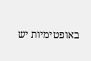באופטימיות יש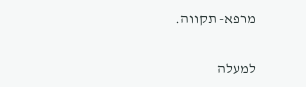מרפא- תקווה.

למעלה